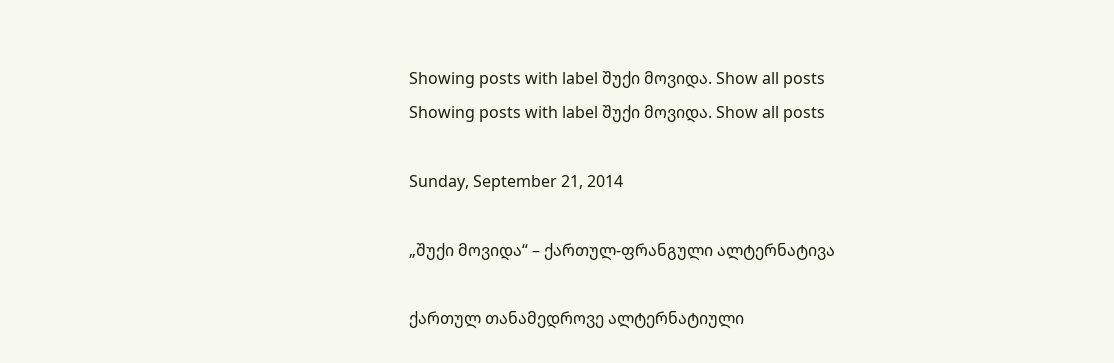Showing posts with label შუქი მოვიდა. Show all posts
Showing posts with label შუქი მოვიდა. Show all posts

Sunday, September 21, 2014

„შუქი მოვიდა“ – ქართულ-ფრანგული ალტერნატივა

ქართულ თანამედროვე ალტერნატიული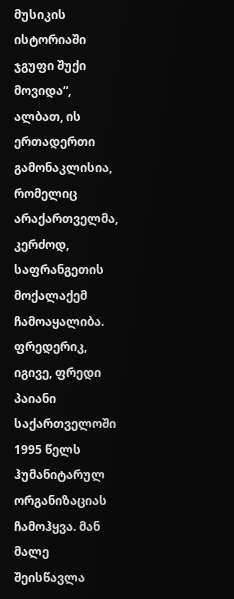მუსიკის ისტორიაში ჯგუფი შუქი მოვიდა“, ალბათ, ის ერთადერთი გამონაკლისია, რომელიც არაქართველმა, კერძოდ, საფრანგეთის მოქალაქემ ჩამოაყალიბა. ფრედერიკ, იგივე, ფრედი პაიანი საქართველოში 1995 წელს ჰუმანიტარულ ორგანიზაციას ჩამოჰყვა. მან მალე შეისწავლა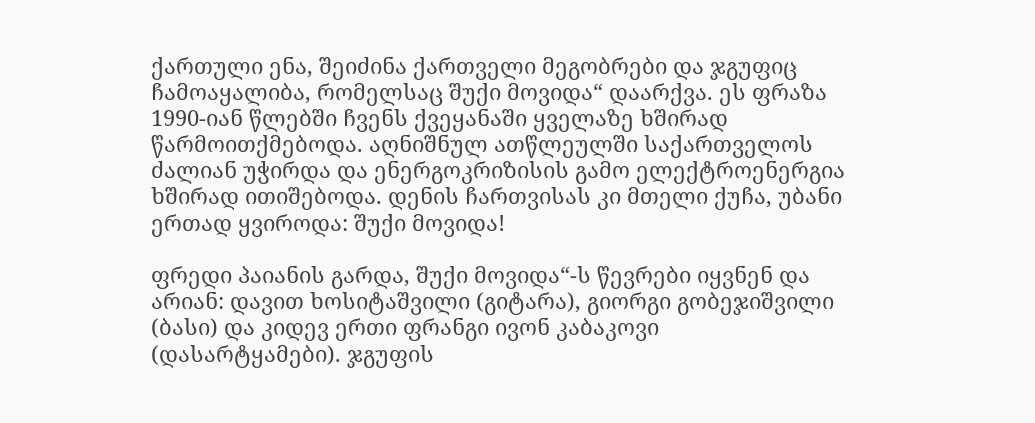ქართული ენა, შეიძინა ქართველი მეგობრები და ჯგუფიც ჩამოაყალიბა, რომელსაც შუქი მოვიდა“ დაარქვა. ეს ფრაზა 1990-იან წლებში ჩვენს ქვეყანაში ყველაზე ხშირად წარმოითქმებოდა. აღნიშნულ ათწლეულში საქართველოს ძალიან უჭირდა და ენერგოკრიზისის გამო ელექტროენერგია ხშირად ითიშებოდა. დენის ჩართვისას კი მთელი ქუჩა, უბანი ერთად ყვიროდა: შუქი მოვიდა!

ფრედი პაიანის გარდა, შუქი მოვიდა“-ს წევრები იყვნენ და არიან: დავით ხოსიტაშვილი (გიტარა), გიორგი გობეჯიშვილი (ბასი) და კიდევ ერთი ფრანგი ივონ კაბაკოვი (დასარტყამები). ჯგუფის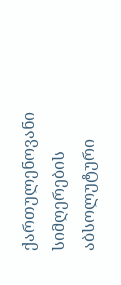ქართულენოვანი სიმღერების აბსოლუტური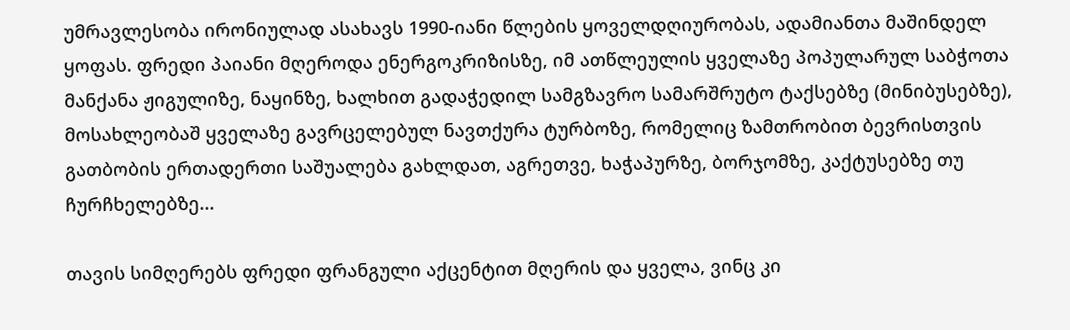უმრავლესობა ირონიულად ასახავს 1990-იანი წლების ყოველდღიურობას, ადამიანთა მაშინდელ ყოფას. ფრედი პაიანი მღეროდა ენერგოკრიზისზე, იმ ათწლეულის ყველაზე პოპულარულ საბჭოთა მანქანა ჟიგულიზე, ნაყინზე, ხალხით გადაჭედილ სამგზავრო სამარშრუტო ტაქსებზე (მინიბუსებზე), მოსახლეობაშ ყველაზე გავრცელებულ ნავთქურა ტურბოზე, რომელიც ზამთრობით ბევრისთვის გათბობის ერთადერთი საშუალება გახლდათ, აგრეთვე, ხაჭაპურზე, ბორჯომზე, კაქტუსებზე თუ ჩურჩხელებზე...

თავის სიმღერებს ფრედი ფრანგული აქცენტით მღერის და ყველა, ვინც კი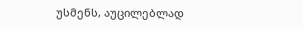უსმენს, აუცილებლად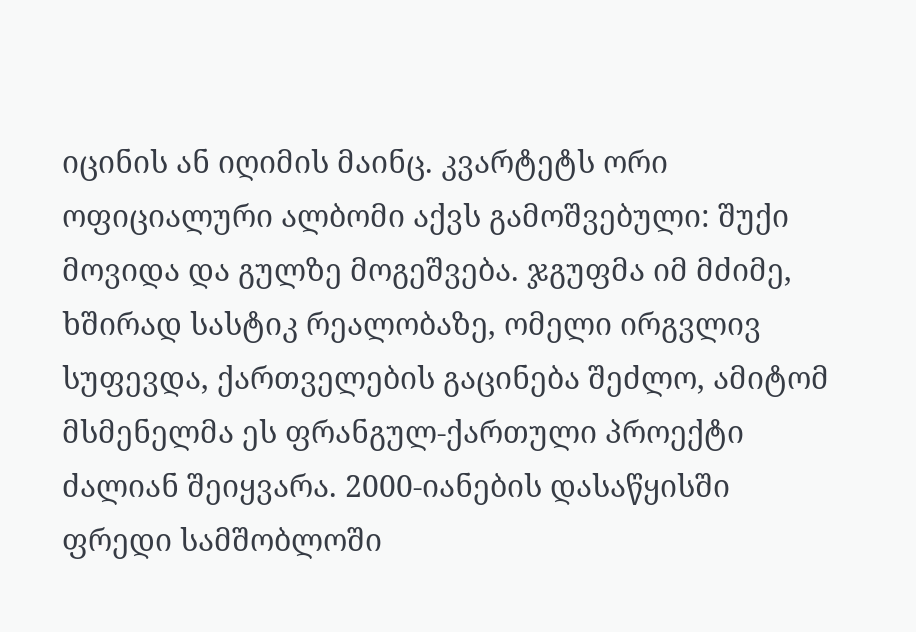იცინის ან იღიმის მაინც. კვარტეტს ორი ოფიციალური ალბომი აქვს გამოშვებული: შუქი მოვიდა და გულზე მოგეშვება. ჯგუფმა იმ მძიმე, ხშირად სასტიკ რეალობაზე, ომელი ირგვლივ სუფევდა, ქართველების გაცინება შეძლო, ამიტომ მსმენელმა ეს ფრანგულ-ქართული პროექტი ძალიან შეიყვარა. 2000-იანების დასაწყისში ფრედი სამშობლოში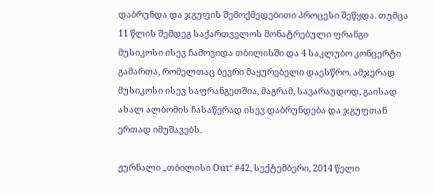დაბრუნდა და ჯგუფის შემოქმედებითი პროცესი შეწყდა. თუმცა 11 წლის შემდეგ საქართველოს მონატრებული ფრანგი მუსიკოსი ისევ ჩამოვიდა თბილისში და 4 საკლუბო კონცერტი გამართა, რომელთაც ბევრი მაყურებელი დაესწრო. ამჯერად მუსიკოსი ისევ საფრანგეთშია, მაგრამ, სავარაუდოდ, გაისად ახალ ალბომის ჩასაწერად ისევ დაბრუნდება და ჯგუფთან ერთად იმუშავებს.

ჟურნალი „თბილისი Out“ #42, სექტემბერი, 2014 წელი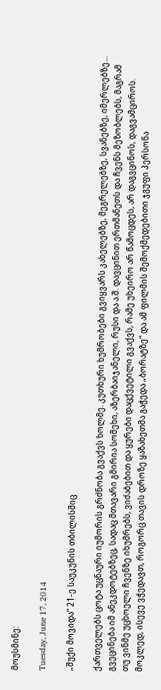მოუსმინე:

Tuesday, June 17, 2014

„შუქი მოვიდა“ 21-ე საუკუნის თბილისშიც

ქართველებს ცოტა უცნაური იუმორის გრძნობა გვაქვს ხოლმე. კუთხური ხუმრობები გვიყვარს კახელებზე, მეგრელებზე, სვანებზე, იმერლებზე... გვეცინება იმ ანეკდოტებზეც, სადაც მთავარი გმირია სომეხი, აზერბაიჯანელი, რუსი და ა.შ. დავცინით ერთმანეთს და ჩვენს მეზობლებს, მაგრამ თუ ვინმე უცხოელი ჩვენზე იხუმრებს, ვიძაბებით და ყურები დაცქვეტილი გვაქვს, რამე უხეირო არ წამოცდეს, არ დაგვცინოს, დაგვამციროს. მოკლედ, ისევე ვჭედავთ, როგორც თავის დროზე ყაზახეთმა გაჭედა „ბორატზე“ და ამ ფილმის შემოქმედებითი ჯგუფი პერსონა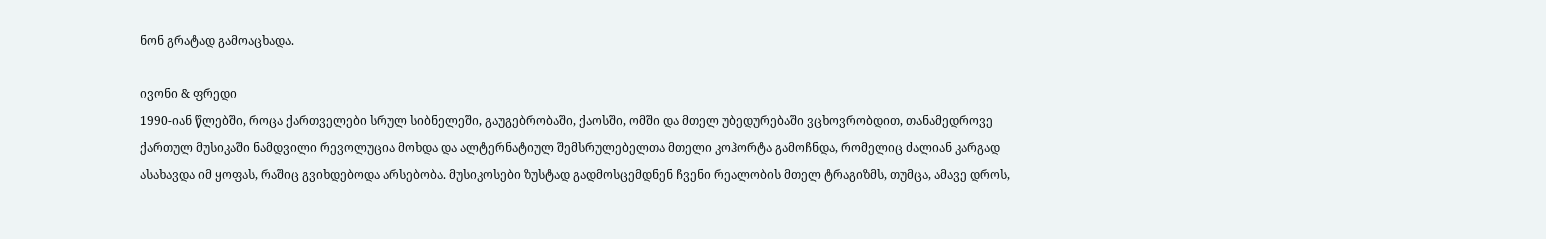ნონ გრატად გამოაცხადა.

ივონი & ფრედი
1990-იან წლებში, როცა ქართველები სრულ სიბნელეში, გაუგებრობაში, ქაოსში, ომში და მთელ უბედურებაში ვცხოვრობდით, თანამედროვე ქართულ მუსიკაში ნამდვილი რევოლუცია მოხდა და ალტერნატიულ შემსრულებელთა მთელი კოჰორტა გამოჩნდა, რომელიც ძალიან კარგად ასახავდა იმ ყოფას, რაშიც გვიხდებოდა არსებობა. მუსიკოსები ზუსტად გადმოსცემდნენ ჩვენი რეალობის მთელ ტრაგიზმს, თუმცა, ამავე დროს,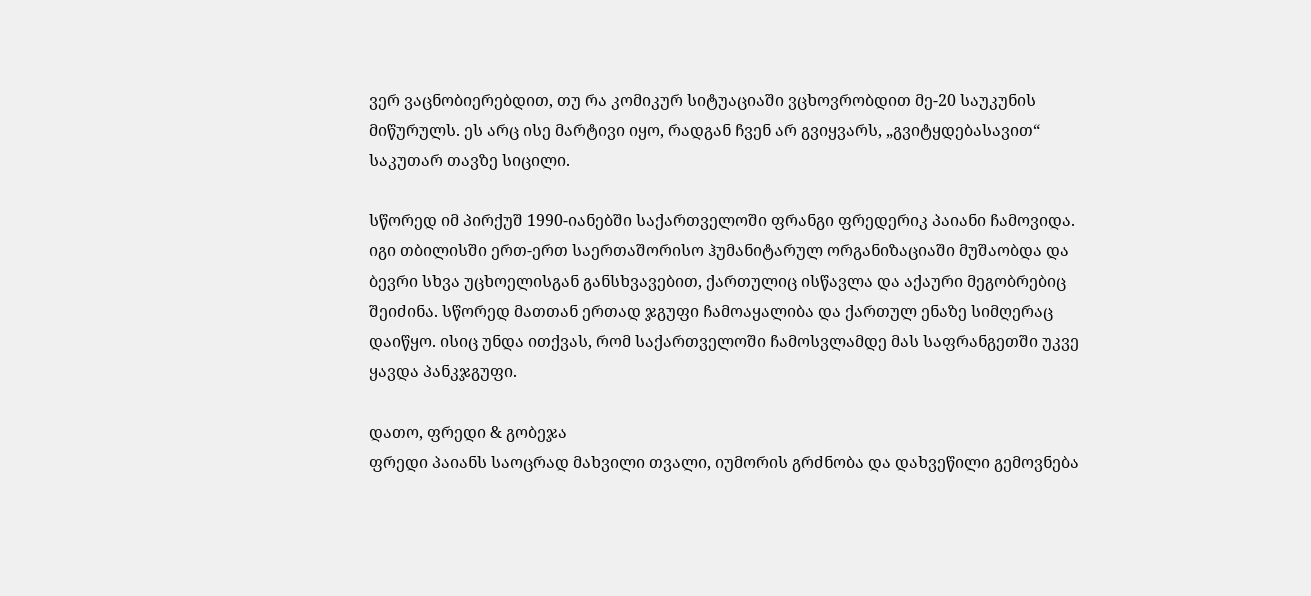ვერ ვაცნობიერებდით, თუ რა კომიკურ სიტუაციაში ვცხოვრობდით მე-20 საუკუნის მიწურულს. ეს არც ისე მარტივი იყო, რადგან ჩვენ არ გვიყვარს, „გვიტყდებასავით“ საკუთარ თავზე სიცილი.

სწორედ იმ პირქუშ 1990-იანებში საქართველოში ფრანგი ფრედერიკ პაიანი ჩამოვიდა. იგი თბილისში ერთ-ერთ საერთაშორისო ჰუმანიტარულ ორგანიზაციაში მუშაობდა და ბევრი სხვა უცხოელისგან განსხვავებით, ქართულიც ისწავლა და აქაური მეგობრებიც შეიძინა. სწორედ მათთან ერთად ჯგუფი ჩამოაყალიბა და ქართულ ენაზე სიმღერაც დაიწყო. ისიც უნდა ითქვას, რომ საქართველოში ჩამოსვლამდე მას საფრანგეთში უკვე ყავდა პანკჯგუფი.

დათო, ფრედი & გობეჯა
ფრედი პაიანს საოცრად მახვილი თვალი, იუმორის გრძნობა და დახვეწილი გემოვნება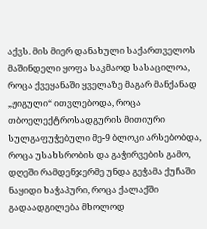აქვს. მის მიერ დანახული საქართველოს მაშინდელი ყოფა საკმაოდ სასაცილოა, როცა ქვეყანაში ყველაზე მაგარ მანქანად „ჟიგული“ ითვლებოდა, როცა თბოელექტროსადგურის მითიური სულგაფუჭებული მე-9 ბლოკი არსებობდა, როცა უსახსრობის და გაჭირვების გამო, დღეში რამდენჯერმე უნდა გეჭამა ქუჩაში ნაყიდი ხაჭაპური, როცა ქალაქში გადაადგილება მხოლოდ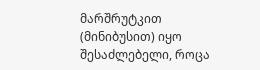მარშრუტკით (მინიბუსით) იყო შესაძლებელი, როცა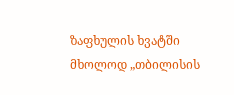ზაფხულის ხვატში მხოლოდ „თბილისის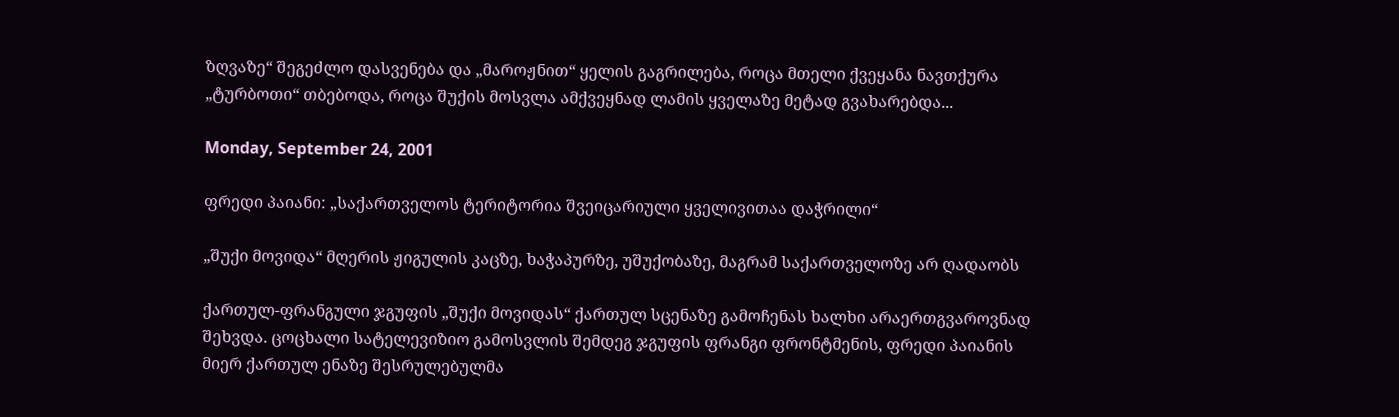ზღვაზე“ შეგეძლო დასვენება და „მაროჟნით“ ყელის გაგრილება, როცა მთელი ქვეყანა ნავთქურა „ტურბოთი“ თბებოდა, როცა შუქის მოსვლა ამქვეყნად ლამის ყველაზე მეტად გვახარებდა...

Monday, September 24, 2001

ფრედი პაიანი: „საქართველოს ტერიტორია შვეიცარიული ყველივითაა დაჭრილი“

„შუქი მოვიდა“ მღერის ჟიგულის კაცზე, ხაჭაპურზე, უშუქობაზე, მაგრამ საქართველოზე არ ღადაობს

ქართულ-ფრანგული ჯგუფის „შუქი მოვიდას“ ქართულ სცენაზე გამოჩენას ხალხი არაერთგვაროვნად შეხვდა. ცოცხალი სატელევიზიო გამოსვლის შემდეგ ჯგუფის ფრანგი ფრონტმენის, ფრედი პაიანის მიერ ქართულ ენაზე შესრულებულმა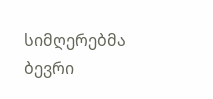სიმღერებმა ბევრი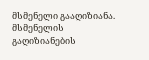მსმენელი გააღიზიანა. მსმენელის გაღიზიანების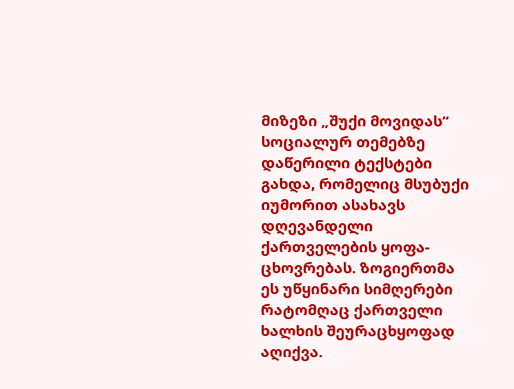მიზეზი „შუქი მოვიდას“ სოციალურ თემებზე დაწერილი ტექსტები გახდა, რომელიც მსუბუქი იუმორით ასახავს დღევანდელი ქართველების ყოფა-ცხოვრებას. ზოგიერთმა ეს უწყინარი სიმღერები რატომღაც ქართველი ხალხის შეურაცხყოფად აღიქვა.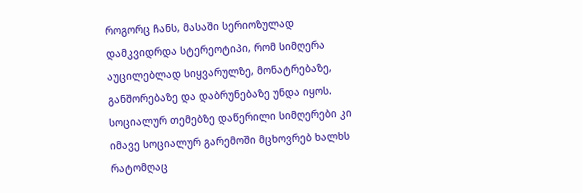როგორც ჩანს, მასაში სერიოზულად დამკვიდრდა სტერეოტიპი, რომ სიმღერა აუცილებლად სიყვარულზე, მონატრებაზე, განშორებაზე და დაბრუნებაზე უნდა იყოს. სოციალურ თემებზე დაწერილი სიმღერები კი იმავე სოციალურ გარემოში მცხოვრებ ხალხს რატომღაც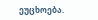ეუცხოება.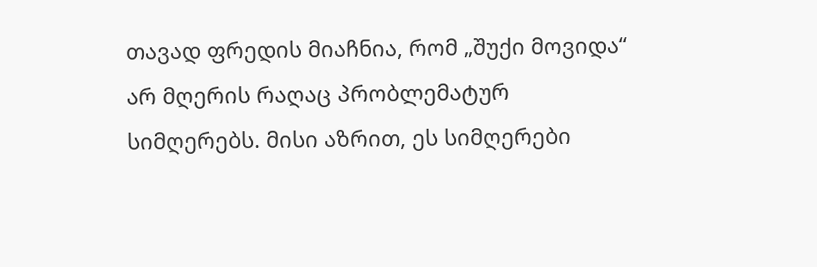თავად ფრედის მიაჩნია, რომ „შუქი მოვიდა“ არ მღერის რაღაც პრობლემატურ სიმღერებს. მისი აზრით, ეს სიმღერები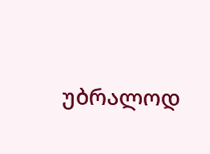უბრალოდ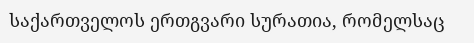საქართველოს ერთგვარი სურათია, რომელსაც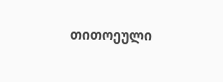თითოეული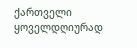ქართველი ყოველდღიურად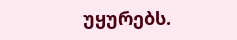უყურებს.